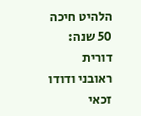הלהיט חיכה 50 שנה: דורית ראובני ודודו זכאי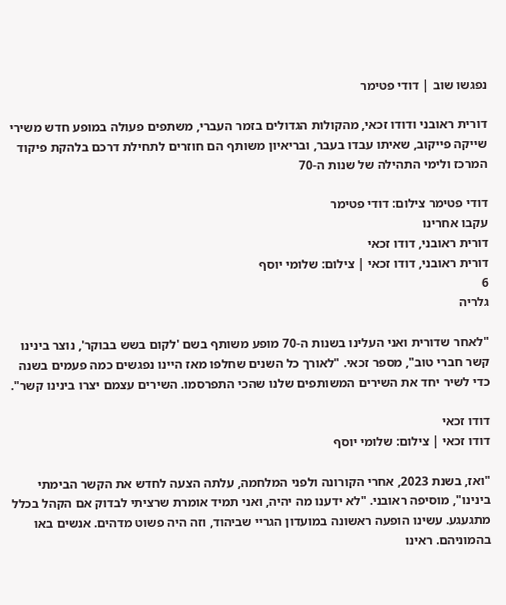נפגשו שוב | דודי פטימר

דורית ראובני ודודו זכאי, מהקולות הגדולים בזמר העברי, משתפים פעולה במופע חדש משירי שייקה פייקוב, שאיתו עבדו בעבר, ובריאיון משותף הם חוזרים לתחילת דרכם בלהקת פיקוד המרכז ולימי התהילה של שנות ה-70

דודי פטימר צילום: דודי פטימר
עקבו אחרינו
דורית ראובני, דודו זכאי
דורית ראובני, דודו זכאי | צילום: שלומי יוסף
6
גלריה

"לאחר שדורית ואני העלינו בשנות ה-70 מופע משותף בשם 'לקום בשש בבוקר', נוצר בינינו קשר חברי טוב", מספר זכאי. "לאורך כל השנים שחלפו מאז היינו נפגשים כמה פעמים בשנה כדי לשיר יחד את השירים המשותפים שלנו שהכי התפרסמו. השירים עצמם יצרו בינינו קשר".

דודו זכאי
דודו זכאי | צילום: שלומי יוסף

"ואז, בשנת 2023, אחרי הקורונה ולפני המלחמה, עלתה הצעה לחדש את הקשר הבימתי בינינו", מוסיפה ראובני. "לא ידענו מה יהיה, ואני תמיד אומרת שרציתי לבדוק אם הקהל בכלל מתגעגע. עשינו הופעה ראשונה במועדון הגריי שביהוד, וזה היה פשוט מדהים. אנשים באו בהמוניהם. ראינו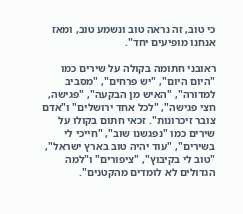כי טוב, זה נראה טוב ונשמע טוב, ומאז אנחנו מופיעים יחד".

ראובני חתומה בקולה על שירים כמו "היום היום", "יש פרחים", "מסביב למדורה", "האיש מן הבקעה", "פגישה, חצי פגישה", "לכל אחד ירושלים" ו"אדם צובר זיכרונות". זכאי חתום בקולו על שירים כמו "נפגשנו שוב", "חייכי לי בשירים", "עוד יהיה טוב בארץ ישראל", "טוב לי בקיבוץ", "ציפורים" ו"למה הגדולים לא לומדים מהקטנים".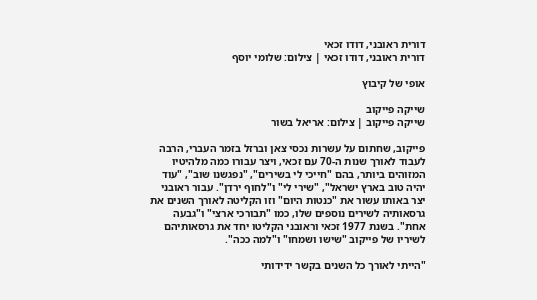דורית ראובני, דודו זכאי
דורית ראובני, דודו זכאי | צילום: שלומי יוסף

אופי של קיבוץ

שייקה פייקוב
שייקה פייקוב | צילום: אריאל בשור

פייקוב, שחתום על עשרות נכסי צאן וברזל בזמר העברי, הרבה לעבוד לאורך שנות ה-70 עם זכאי, ויצר עבורו כמה מלהיטיו המזוהים ביותר, בהם "חייכי לי בשירים", "נפגשנו שוב", "עוד יהיה טוב בארץ ישראל", "שירי לי" ו"לחוף ירדן". עבור ראובני יצר באותו עשור את "כנטות היום" וזו הקליטה לאורך השנים את גרסאותיה לשירים נוספים שלו, כמו "תבורכי ארצי" ו"גבעה אחת". בשנת 1977 זכאי וראובני הקליטו יחד את גרסאותיהם לשיריו של פייקוב "שישו ושמחו" ו"למה ככה".

"הייתי לאורך כל השנים בקשר ידידותי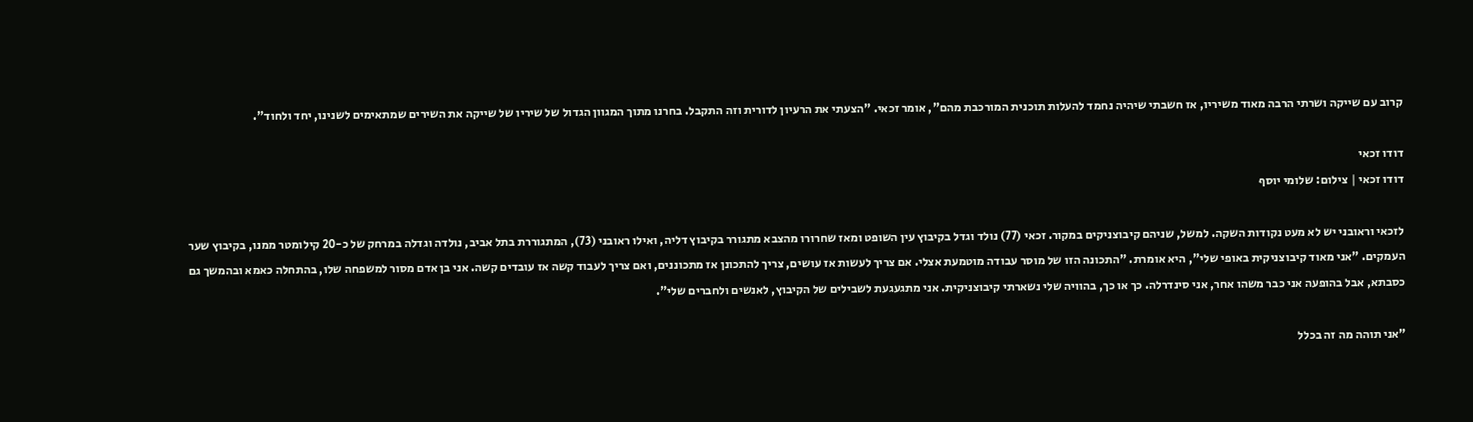קרוב עם שייקה ושרתי הרבה מאוד משיריו, אז חשבתי שיהיה נחמד להעלות תוכנית המורכבת מהם", אומר זכאי. "הצעתי את הרעיון לדורית וזה התקבל. בחרנו מתוך המגוון הגדול של שיריו של שייקה את השירים שמתאימים לשנינו, יחד ולחוד".

דודו זכאי
דודו זכאי | צילום: שלומי יוסף

לזכאי וראובני יש לא מעט נקודות השקה. למשל, שניהם קיבוצניקים במקור. זכאי (77) נולד וגדל בקיבוץ עין השופט ומאז שחרורו מהצבא מתגורר בקיבוץ דליה, ואילו ראובני (73), המתגוררת בתל אביב, נולדה וגדלה במרחק של כ-20 קילומטר ממנו, בקיבוץ שער העמקים. "אני מאוד קיבוצניקית באופי שלי", היא אומרת. "התכונה הזו של מוסר עבודה מוטמעת אצלי. אם צריך לעשות אז עושים, צריך להתכונן אז מתכוננים, ואם צריך לעבוד קשה אז עובדים קשה. אני בן אדם מסור למשפחה שלו, בהתחלה כאמא ובהמשך גם כסבתא, אבל בהופעה אני כבר משהו אחר, אני סינדרלה. כך או כך, בהוויה שלי נשארתי קיבוצניקית. אני מתגעגעת לשבילים של הקיבוץ, לאנשים ולחברים שלי".

"אני תוהה מה זה בכלל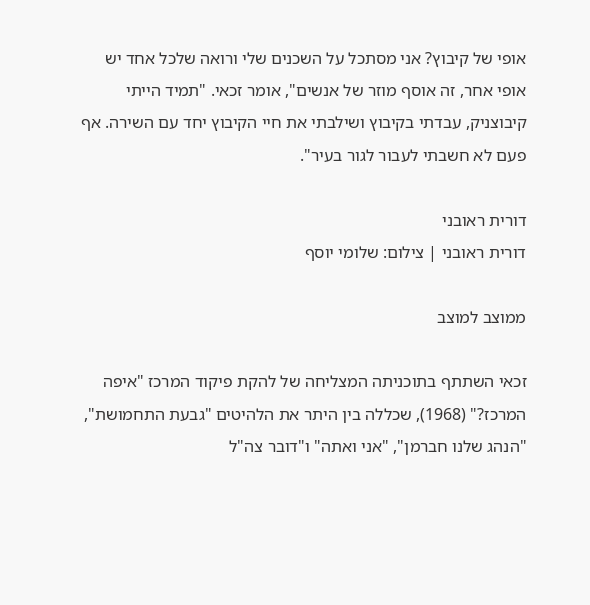אופי של קיבוץ? אני מסתכל על השכנים שלי ורואה שלכל אחד יש אופי אחר, זה אוסף מוזר של אנשים", אומר זכאי. "תמיד הייתי קיבוצניק, עבדתי בקיבוץ ושילבתי את חיי הקיבוץ יחד עם השירה. אף פעם לא חשבתי לעבור לגור בעיר".

דורית ראובני
דורית ראובני | צילום: שלומי יוסף

ממוצב למוצב

זכאי השתתף בתוכניתה המצליחה של להקת פיקוד המרכז "איפה המרכז?" (1968), שכללה בין היתר את הלהיטים "גבעת התחמושת", "הנהג שלנו חברמן", "אני ואתה" ו"דובר צה"ל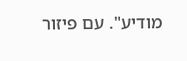מודיע". עם פיזור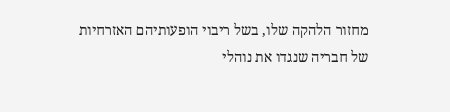מחזור הלהקה שלו, בשל ריבוי הופעותיהם האזרחיות של חבריה שנגדו את נוהלי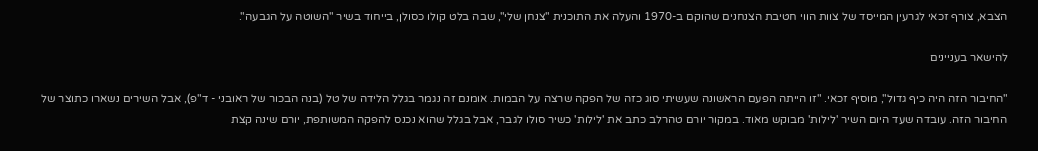הצבא, צורף זכאי לגרעין המייסד של צוות הווי חטיבת הצנחנים שהוקם ב-1970 והעלה את התוכנית "צנחן שלי", שבה בלט קולו כסולן, בייחוד בשיר "השוטה על הגבעה".

להישאר בעניינים

"החיבור הזה היה כיף גדול", מוסיף זכאי. "זו הייתה הפעם הראשונה שעשיתי סוג כזה של הפקה שרצה על הבמות. אומנם זה נגמר בגלל הלידה של טל (בנה הבכור של ראובני - ד"פ), אבל השירים נשארו כתוצר של החיבור הזה. עובדה שעד היום השיר 'לילות' מבוקש מאוד. במקור יורם טהרלב כתב את 'לילות' כשיר סולו לגבר, אבל בגלל שהוא נכנס להפקה המשותפת, יורם שינה קצת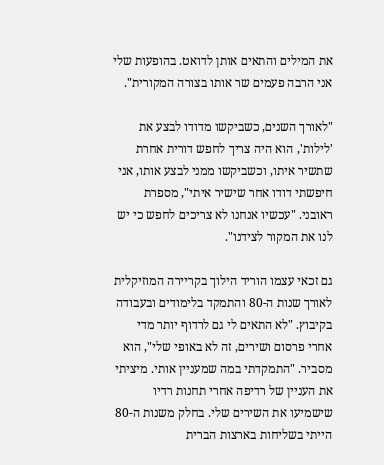את המילים והתאים אותן לדואט. בהופעות שלי אני הרבה פעמים שר אותו בצורה המקורית".

"לאורך השנים, כשביקשו מדודו לבצע את 'לילות', הוא היה צריך לחפש דורית אחרת שתשיר איתו, וכשביקשו ממני לבצע אותו, אני חיפשתי דודו אחר שישיר איתי", מספרת ראובני. "עכשיו אנחנו לא צריכים לחפש כי יש לנו את המקור לצידנו".

גם זכאי עצמו הוריד הילוך בקריירה המוזיקלית לאורך שנות ה-80 והתמקד בלימודים ובעבודה בקיבוץ. "לא התאים לי גם לרדוף יותר מדי אחרי פרסום ושירים, זה לא באופי שלי", הוא מסביר. "התמקדתי במה שמעניין אותי. מיציתי את העניין של רדיפה אחרי תחנות רדיו שישמיעו את השירים שלי. בחלק משנות ה-80 הייתי בשליחות בארצות הברית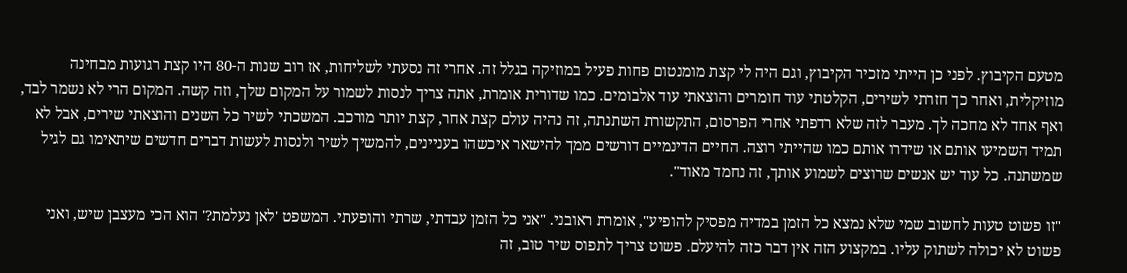מטעם הקיבוץ. לפני כן הייתי מזכיר הקיבוץ, וגם היה לי קצת מומנטום פחות פעיל במוזיקה בגלל זה. אחרי זה נסעתי לשליחות, אז רוב שנות ה-80 היו קצת רגועות מבחינה מוזיקלית, ואחר כך חזרתי לשירים, הקלטתי עוד חומרים והוצאתי עוד אלבומים. כמו שדורית אומרת, אתה צריך לנסות לשמור על המקום שלך, וזה קשה. המקום הרי לא נשמר לבד, ואף אחד לא מחכה לך. מעבר לזה שלא רדפתי אחרי הפרסום, התקשורת השתנתה, זה נהיה עולם קצת אחר, קצת יותר מורכב. המשכתי לשיר כל השנים והוצאתי שירים, אבל לא תמיד השמיעו אותם או שידרו אותם כמו שהייתי רוצה. החיים הדינמיים דורשים ממך להישאר איכשהו בעניינים, להמשיך לשיר ולנסות לעשות דברים חדשים שיתאימו גם לגיל שמשתנה. כל עוד יש אנשים שרוצים לשמוע אותך, זה נחמד מאוד".

"זו פשוט טעות לחשוב שמי שלא נמצא כל הזמן במדיה מפסיק להופיע", אומרת ראובני. "אני כל הזמן עבדתי, שרתי והופעתי. המשפט 'לאן נעלמת?' הוא הכי מעצבן שיש, ואני פשוט לא יכולה לשתוק עליו. במקצוע הזה אין דבר כזה להיעלם. פשוט צריך לתפוס שיר טוב, זה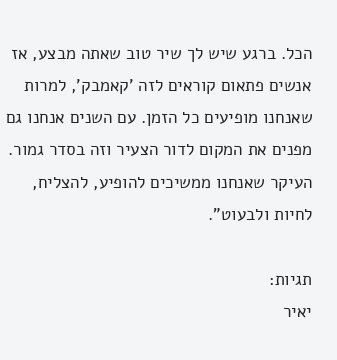הכל. ברגע שיש לך שיר טוב שאתה מבצע, אז אנשים פתאום קוראים לזה 'קאמבק', למרות שאנחנו מופיעים כל הזמן. עם השנים אנחנו גם מפנים את המקום לדור הצעיר וזה בסדר גמור. העיקר שאנחנו ממשיכים להופיע, להצליח, לחיות ולבעוט".

תגיות:
יאיר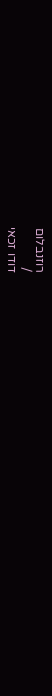רוזנבלום
/
דודו זכאי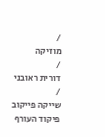/
מוזיקה
/
דורית ראובני
/
שייקה פייקוב
פיקוד העורף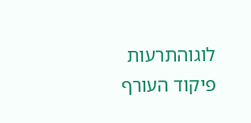לוגוהתרעות פיקוד העורף